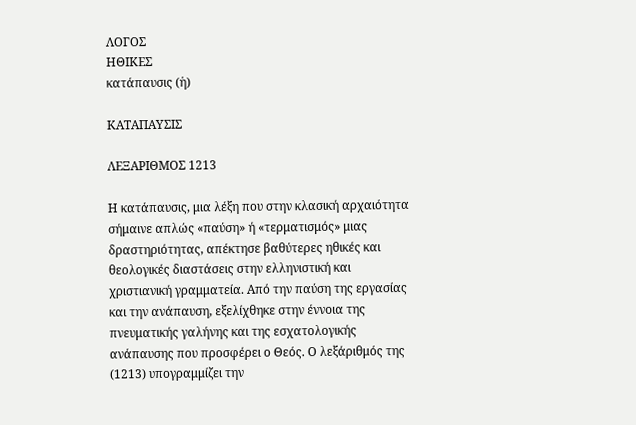ΛΟΓΟΣ
ΗΘΙΚΕΣ
κατάπαυσις (ἡ)

ΚΑΤΑΠΑΥΣΙΣ

ΛΕΞΑΡΙΘΜΟΣ 1213

Η κατάπαυσις, μια λέξη που στην κλασική αρχαιότητα σήμαινε απλώς «παύση» ή «τερματισμός» μιας δραστηριότητας, απέκτησε βαθύτερες ηθικές και θεολογικές διαστάσεις στην ελληνιστική και χριστιανική γραμματεία. Από την παύση της εργασίας και την ανάπαυση, εξελίχθηκε στην έννοια της πνευματικής γαλήνης και της εσχατολογικής ανάπαυσης που προσφέρει ο Θεός. Ο λεξάριθμός της (1213) υπογραμμίζει την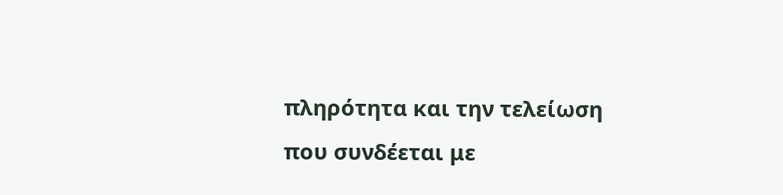πληρότητα και την τελείωση που συνδέεται με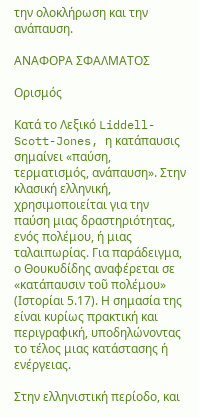την ολοκλήρωση και την ανάπαυση.

ΑΝΑΦΟΡΑ ΣΦΑΛΜΑΤΟΣ

Ορισμός

Κατά το Λεξικό Liddell-Scott-Jones, η κατάπαυσις σημαίνει «παύση, τερματισμός, ανάπαυση». Στην κλασική ελληνική, χρησιμοποιείται για την παύση μιας δραστηριότητας, ενός πολέμου, ή μιας ταλαιπωρίας. Για παράδειγμα, ο Θουκυδίδης αναφέρεται σε «κατάπαυσιν τοῦ πολέμου» (Ιστορίαι 5.17). Η σημασία της είναι κυρίως πρακτική και περιγραφική, υποδηλώνοντας το τέλος μιας κατάστασης ή ενέργειας.

Στην ελληνιστική περίοδο, και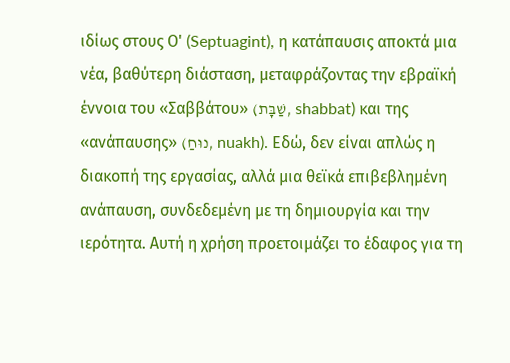ιδίως στους Ο' (Septuagint), η κατάπαυσις αποκτά μια νέα, βαθύτερη διάσταση, μεταφράζοντας την εβραϊκή έννοια του «Σαββάτου» (שַׁבָּת, shabbat) και της «ανάπαυσης» (נוּחַ, nuakh). Εδώ, δεν είναι απλώς η διακοπή της εργασίας, αλλά μια θεϊκά επιβεβλημένη ανάπαυση, συνδεδεμένη με τη δημιουργία και την ιερότητα. Αυτή η χρήση προετοιμάζει το έδαφος για τη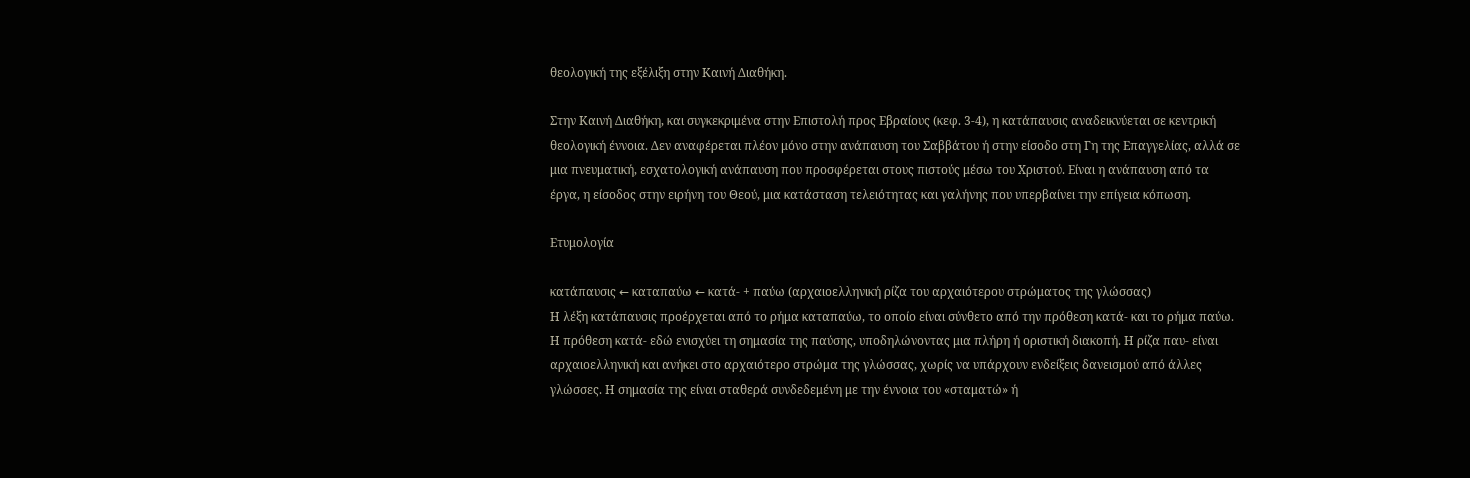θεολογική της εξέλιξη στην Καινή Διαθήκη.

Στην Καινή Διαθήκη, και συγκεκριμένα στην Επιστολή προς Εβραίους (κεφ. 3-4), η κατάπαυσις αναδεικνύεται σε κεντρική θεολογική έννοια. Δεν αναφέρεται πλέον μόνο στην ανάπαυση του Σαββάτου ή στην είσοδο στη Γη της Επαγγελίας, αλλά σε μια πνευματική, εσχατολογική ανάπαυση που προσφέρεται στους πιστούς μέσω του Χριστού. Είναι η ανάπαυση από τα έργα, η είσοδος στην ειρήνη του Θεού, μια κατάσταση τελειότητας και γαλήνης που υπερβαίνει την επίγεια κόπωση.

Ετυμολογία

κατάπαυσις ← καταπαύω ← κατά- + παύω (αρχαιοελληνική ρίζα του αρχαιότερου στρώματος της γλώσσας)
Η λέξη κατάπαυσις προέρχεται από το ρήμα καταπαύω, το οποίο είναι σύνθετο από την πρόθεση κατά- και το ρήμα παύω. Η πρόθεση κατά- εδώ ενισχύει τη σημασία της παύσης, υποδηλώνοντας μια πλήρη ή οριστική διακοπή. Η ρίζα παυ- είναι αρχαιοελληνική και ανήκει στο αρχαιότερο στρώμα της γλώσσας, χωρίς να υπάρχουν ενδείξεις δανεισμού από άλλες γλώσσες. Η σημασία της είναι σταθερά συνδεδεμένη με την έννοια του «σταματώ» ή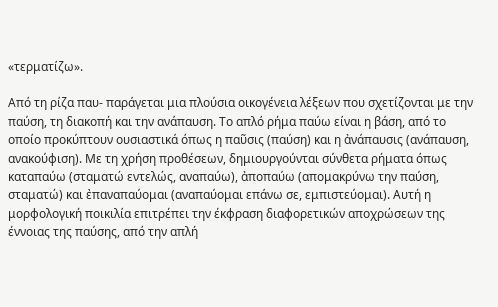«τερματίζω».

Από τη ρίζα παυ- παράγεται μια πλούσια οικογένεια λέξεων που σχετίζονται με την παύση, τη διακοπή και την ανάπαυση. Το απλό ρήμα παύω είναι η βάση, από το οποίο προκύπτουν ουσιαστικά όπως η παῦσις (παύση) και η ἀνάπαυσις (ανάπαυση, ανακούφιση). Με τη χρήση προθέσεων, δημιουργούνται σύνθετα ρήματα όπως καταπαύω (σταματώ εντελώς, αναπαύω), ἀποπαύω (απομακρύνω την παύση, σταματώ) και ἐπαναπαύομαι (αναπαύομαι επάνω σε, εμπιστεύομαι). Αυτή η μορφολογική ποικιλία επιτρέπει την έκφραση διαφορετικών αποχρώσεων της έννοιας της παύσης, από την απλή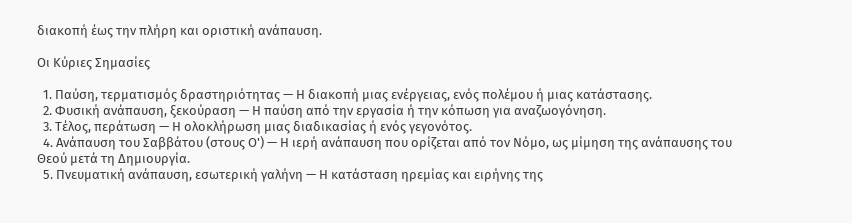διακοπή έως την πλήρη και οριστική ανάπαυση.

Οι Κύριες Σημασίες

  1. Παύση, τερματισμός δραστηριότητας — Η διακοπή μιας ενέργειας, ενός πολέμου ή μιας κατάστασης.
  2. Φυσική ανάπαυση, ξεκούραση — Η παύση από την εργασία ή την κόπωση για αναζωογόνηση.
  3. Τέλος, περάτωση — Η ολοκλήρωση μιας διαδικασίας ή ενός γεγονότος.
  4. Ανάπαυση του Σαββάτου (στους Ο') — Η ιερή ανάπαυση που ορίζεται από τον Νόμο, ως μίμηση της ανάπαυσης του Θεού μετά τη Δημιουργία.
  5. Πνευματική ανάπαυση, εσωτερική γαλήνη — Η κατάσταση ηρεμίας και ειρήνης της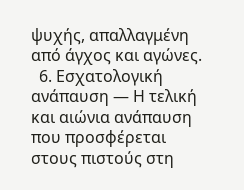ψυχής, απαλλαγμένη από άγχος και αγώνες.
  6. Εσχατολογική ανάπαυση — Η τελική και αιώνια ανάπαυση που προσφέρεται στους πιστούς στη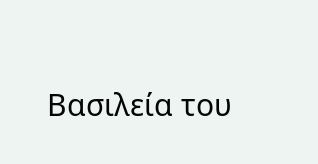Βασιλεία του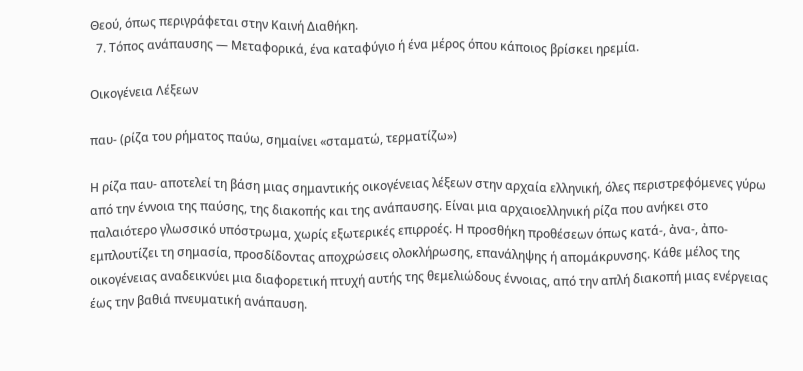Θεού, όπως περιγράφεται στην Καινή Διαθήκη.
  7. Τόπος ανάπαυσης — Μεταφορικά, ένα καταφύγιο ή ένα μέρος όπου κάποιος βρίσκει ηρεμία.

Οικογένεια Λέξεων

παυ- (ρίζα του ρήματος παύω, σημαίνει «σταματώ, τερματίζω»)

Η ρίζα παυ- αποτελεί τη βάση μιας σημαντικής οικογένειας λέξεων στην αρχαία ελληνική, όλες περιστρεφόμενες γύρω από την έννοια της παύσης, της διακοπής και της ανάπαυσης. Είναι μια αρχαιοελληνική ρίζα που ανήκει στο παλαιότερο γλωσσικό υπόστρωμα, χωρίς εξωτερικές επιρροές. Η προσθήκη προθέσεων όπως κατά-, ἀνα-, ἀπο- εμπλουτίζει τη σημασία, προσδίδοντας αποχρώσεις ολοκλήρωσης, επανάληψης ή απομάκρυνσης. Κάθε μέλος της οικογένειας αναδεικνύει μια διαφορετική πτυχή αυτής της θεμελιώδους έννοιας, από την απλή διακοπή μιας ενέργειας έως την βαθιά πνευματική ανάπαυση.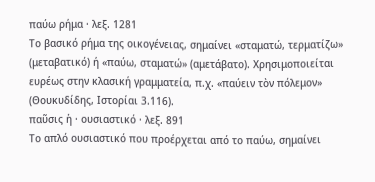παύω ρήμα · λεξ. 1281
Το βασικό ρήμα της οικογένειας, σημαίνει «σταματώ, τερματίζω» (μεταβατικό) ή «παύω, σταματώ» (αμετάβατο). Χρησιμοποιείται ευρέως στην κλασική γραμματεία, π.χ. «παύειν τὸν πόλεμον» (Θουκυδίδης, Ιστορίαι 3.116).
παῦσις ἡ · ουσιαστικό · λεξ. 891
Το απλό ουσιαστικό που προέρχεται από το παύω, σημαίνει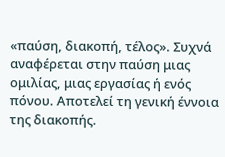«παύση, διακοπή, τέλος». Συχνά αναφέρεται στην παύση μιας ομιλίας, μιας εργασίας ή ενός πόνου. Αποτελεί τη γενική έννοια της διακοπής.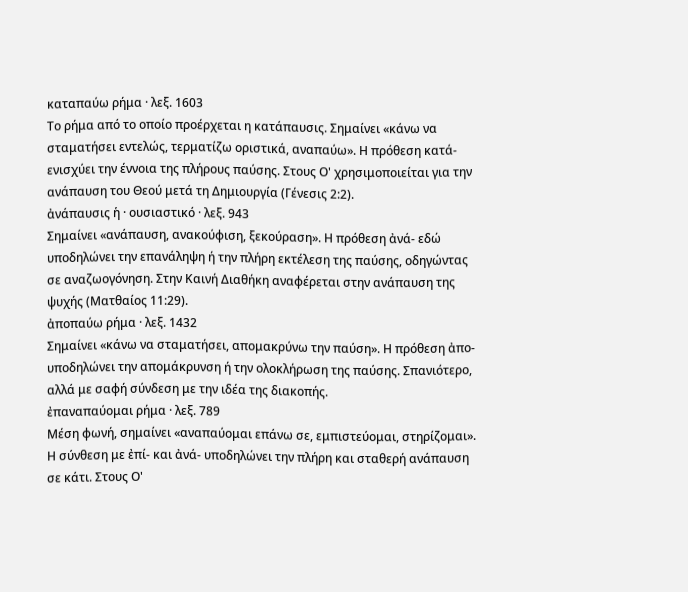καταπαύω ρήμα · λεξ. 1603
Το ρήμα από το οποίο προέρχεται η κατάπαυσις. Σημαίνει «κάνω να σταματήσει εντελώς, τερματίζω οριστικά, αναπαύω». Η πρόθεση κατά- ενισχύει την έννοια της πλήρους παύσης. Στους Ο' χρησιμοποιείται για την ανάπαυση του Θεού μετά τη Δημιουργία (Γένεσις 2:2).
ἀνάπαυσις ἡ · ουσιαστικό · λεξ. 943
Σημαίνει «ανάπαυση, ανακούφιση, ξεκούραση». Η πρόθεση ἀνά- εδώ υποδηλώνει την επανάληψη ή την πλήρη εκτέλεση της παύσης, οδηγώντας σε αναζωογόνηση. Στην Καινή Διαθήκη αναφέρεται στην ανάπαυση της ψυχής (Ματθαίος 11:29).
ἀποπαύω ρήμα · λεξ. 1432
Σημαίνει «κάνω να σταματήσει, απομακρύνω την παύση». Η πρόθεση ἀπο- υποδηλώνει την απομάκρυνση ή την ολοκλήρωση της παύσης. Σπανιότερο, αλλά με σαφή σύνδεση με την ιδέα της διακοπής.
ἐπαναπαύομαι ρήμα · λεξ. 789
Μέση φωνή, σημαίνει «αναπαύομαι επάνω σε, εμπιστεύομαι, στηρίζομαι». Η σύνθεση με ἐπί- και ἀνά- υποδηλώνει την πλήρη και σταθερή ανάπαυση σε κάτι. Στους Ο'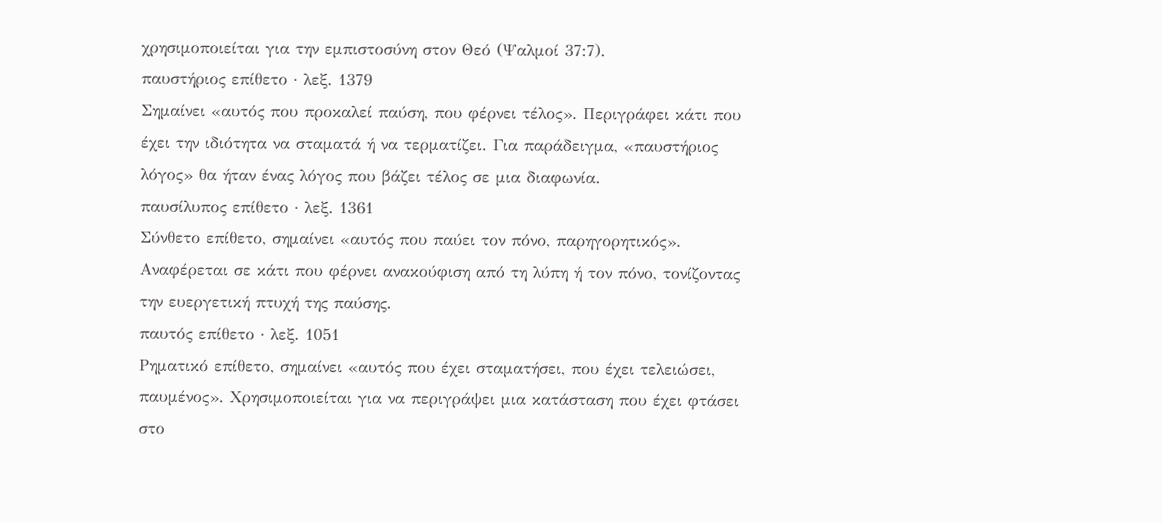χρησιμοποιείται για την εμπιστοσύνη στον Θεό (Ψαλμοί 37:7).
παυστήριος επίθετο · λεξ. 1379
Σημαίνει «αυτός που προκαλεί παύση, που φέρνει τέλος». Περιγράφει κάτι που έχει την ιδιότητα να σταματά ή να τερματίζει. Για παράδειγμα, «παυστήριος λόγος» θα ήταν ένας λόγος που βάζει τέλος σε μια διαφωνία.
παυσίλυπος επίθετο · λεξ. 1361
Σύνθετο επίθετο, σημαίνει «αυτός που παύει τον πόνο, παρηγορητικός». Αναφέρεται σε κάτι που φέρνει ανακούφιση από τη λύπη ή τον πόνο, τονίζοντας την ευεργετική πτυχή της παύσης.
παυτός επίθετο · λεξ. 1051
Ρηματικό επίθετο, σημαίνει «αυτός που έχει σταματήσει, που έχει τελειώσει, παυμένος». Χρησιμοποιείται για να περιγράψει μια κατάσταση που έχει φτάσει στο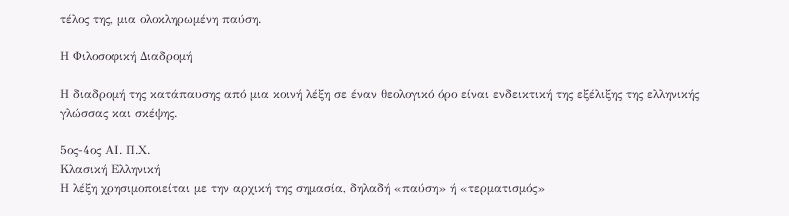τέλος της, μια ολοκληρωμένη παύση.

Η Φιλοσοφική Διαδρομή

Η διαδρομή της κατάπαυσης από μια κοινή λέξη σε έναν θεολογικό όρο είναι ενδεικτική της εξέλιξης της ελληνικής γλώσσας και σκέψης.

5ος-4ος ΑΙ. Π.Χ.
Κλασική Ελληνική
Η λέξη χρησιμοποιείται με την αρχική της σημασία, δηλαδή «παύση» ή «τερματισμός»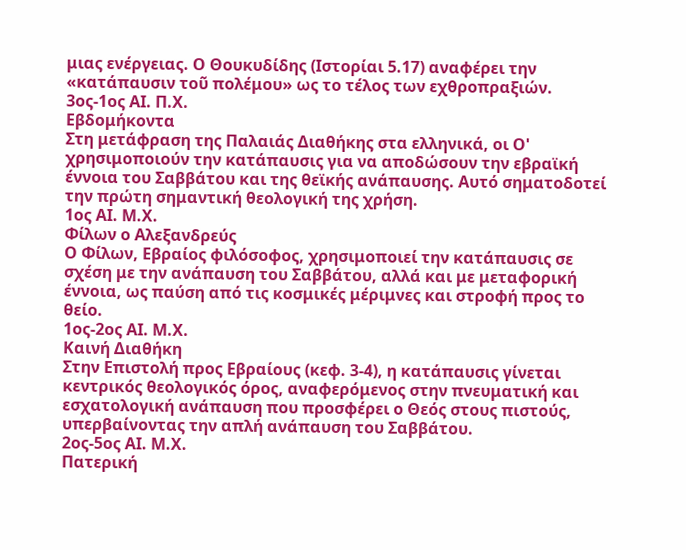μιας ενέργειας. Ο Θουκυδίδης (Ιστορίαι 5.17) αναφέρει την «κατάπαυσιν τοῦ πολέμου» ως το τέλος των εχθροπραξιών.
3ος-1ος ΑΙ. Π.Χ.
Εβδομήκοντα
Στη μετάφραση της Παλαιάς Διαθήκης στα ελληνικά, οι Ο' χρησιμοποιούν την κατάπαυσις για να αποδώσουν την εβραϊκή έννοια του Σαββάτου και της θεϊκής ανάπαυσης. Αυτό σηματοδοτεί την πρώτη σημαντική θεολογική της χρήση.
1ος ΑΙ. Μ.Χ.
Φίλων ο Αλεξανδρεύς
Ο Φίλων, Εβραίος φιλόσοφος, χρησιμοποιεί την κατάπαυσις σε σχέση με την ανάπαυση του Σαββάτου, αλλά και με μεταφορική έννοια, ως παύση από τις κοσμικές μέριμνες και στροφή προς το θείο.
1ος-2ος ΑΙ. Μ.Χ.
Καινή Διαθήκη
Στην Επιστολή προς Εβραίους (κεφ. 3-4), η κατάπαυσις γίνεται κεντρικός θεολογικός όρος, αναφερόμενος στην πνευματική και εσχατολογική ανάπαυση που προσφέρει ο Θεός στους πιστούς, υπερβαίνοντας την απλή ανάπαυση του Σαββάτου.
2ος-5ος ΑΙ. Μ.Χ.
Πατερική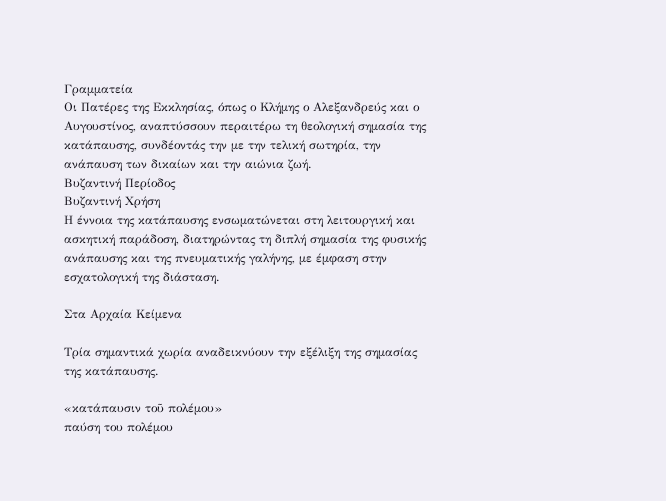Γραμματεία
Οι Πατέρες της Εκκλησίας, όπως ο Κλήμης ο Αλεξανδρεύς και ο Αυγουστίνος, αναπτύσσουν περαιτέρω τη θεολογική σημασία της κατάπαυσης, συνδέοντάς την με την τελική σωτηρία, την ανάπαυση των δικαίων και την αιώνια ζωή.
Βυζαντινή Περίοδος
Βυζαντινή Χρήση
Η έννοια της κατάπαυσης ενσωματώνεται στη λειτουργική και ασκητική παράδοση, διατηρώντας τη διπλή σημασία της φυσικής ανάπαυσης και της πνευματικής γαλήνης, με έμφαση στην εσχατολογική της διάσταση.

Στα Αρχαία Κείμενα

Τρία σημαντικά χωρία αναδεικνύουν την εξέλιξη της σημασίας της κατάπαυσης.

«κατάπαυσιν τοῦ πολέμου»
παύση του πολέμου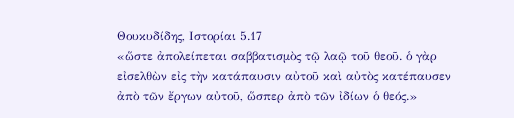Θουκυδίδης, Ιστορίαι 5.17
«ὥστε ἀπολείπεται σαββατισμὸς τῷ λαῷ τοῦ θεοῦ. ὁ γὰρ εἰσελθὼν εἰς τὴν κατάπαυσιν αὐτοῦ καὶ αὐτὸς κατέπαυσεν ἀπὸ τῶν ἔργων αὐτοῦ, ὥσπερ ἀπὸ τῶν ἰδίων ὁ θεός.»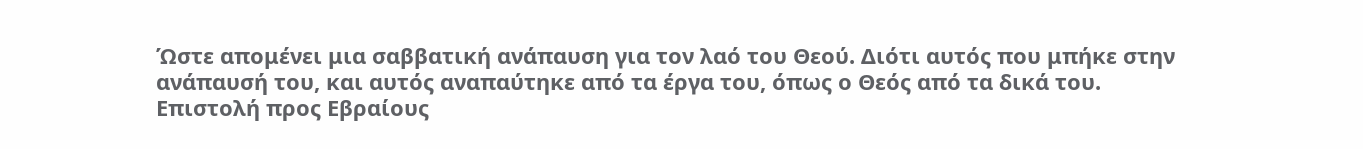Ώστε απομένει μια σαββατική ανάπαυση για τον λαό του Θεού. Διότι αυτός που μπήκε στην ανάπαυσή του, και αυτός αναπαύτηκε από τα έργα του, όπως ο Θεός από τα δικά του.
Επιστολή προς Εβραίους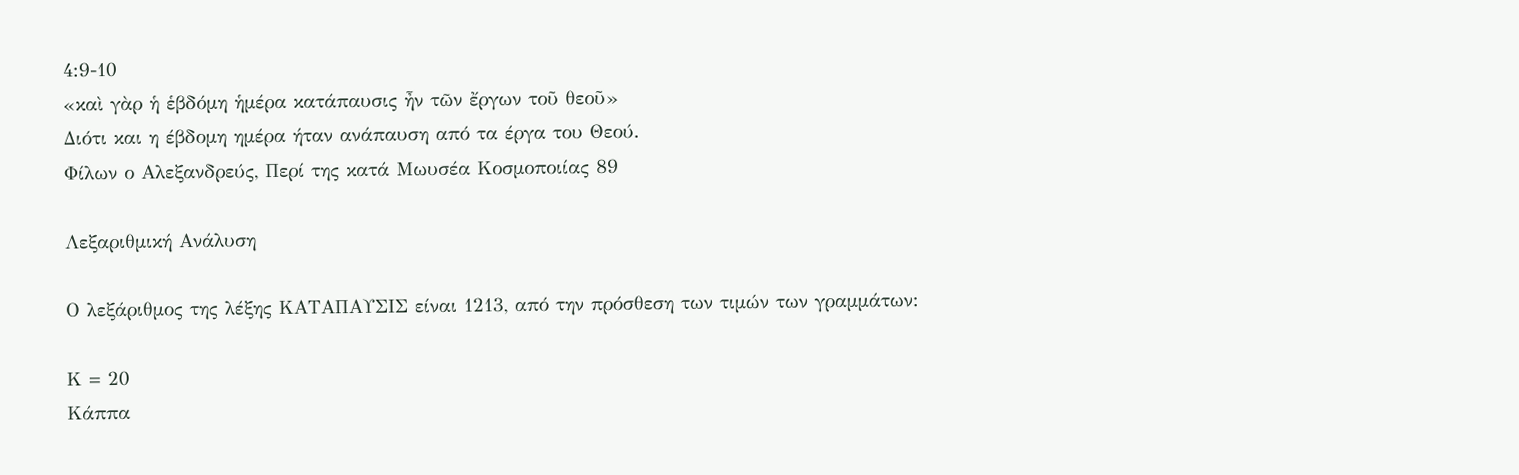4:9-10
«καὶ γὰρ ἡ ἑβδόμη ἡμέρα κατάπαυσις ἦν τῶν ἔργων τοῦ θεοῦ»
Διότι και η έβδομη ημέρα ήταν ανάπαυση από τα έργα του Θεού.
Φίλων ο Αλεξανδρεύς, Περί της κατά Μωυσέα Κοσμοποιίας 89

Λεξαριθμική Ανάλυση

Ο λεξάριθμος της λέξης ΚΑΤΑΠΑΥΣΙΣ είναι 1213, από την πρόσθεση των τιμών των γραμμάτων:

Κ = 20
Κάππα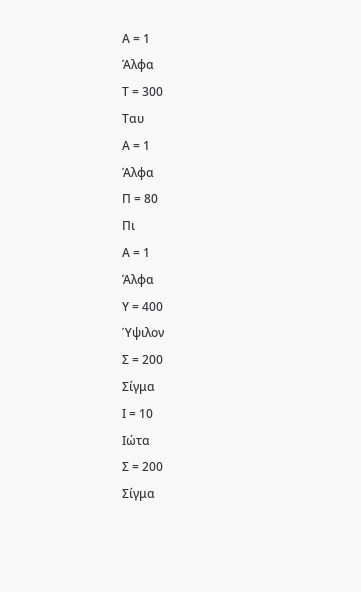Α = 1
Άλφα
Τ = 300
Ταυ
Α = 1
Άλφα
Π = 80
Πι
Α = 1
Άλφα
Υ = 400
Ύψιλον
Σ = 200
Σίγμα
Ι = 10
Ιώτα
Σ = 200
Σίγμα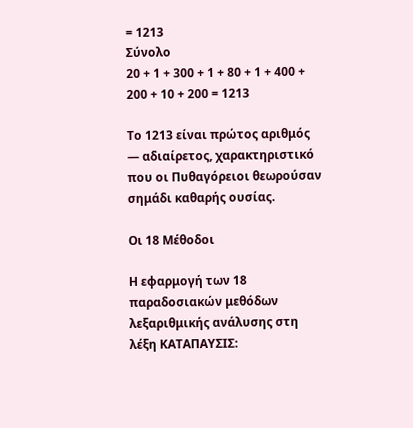= 1213
Σύνολο
20 + 1 + 300 + 1 + 80 + 1 + 400 + 200 + 10 + 200 = 1213

Το 1213 είναι πρώτος αριθμός — αδιαίρετος, χαρακτηριστικό που οι Πυθαγόρειοι θεωρούσαν σημάδι καθαρής ουσίας.

Οι 18 Μέθοδοι

Η εφαρμογή των 18 παραδοσιακών μεθόδων λεξαριθμικής ανάλυσης στη λέξη ΚΑΤΑΠΑΥΣΙΣ: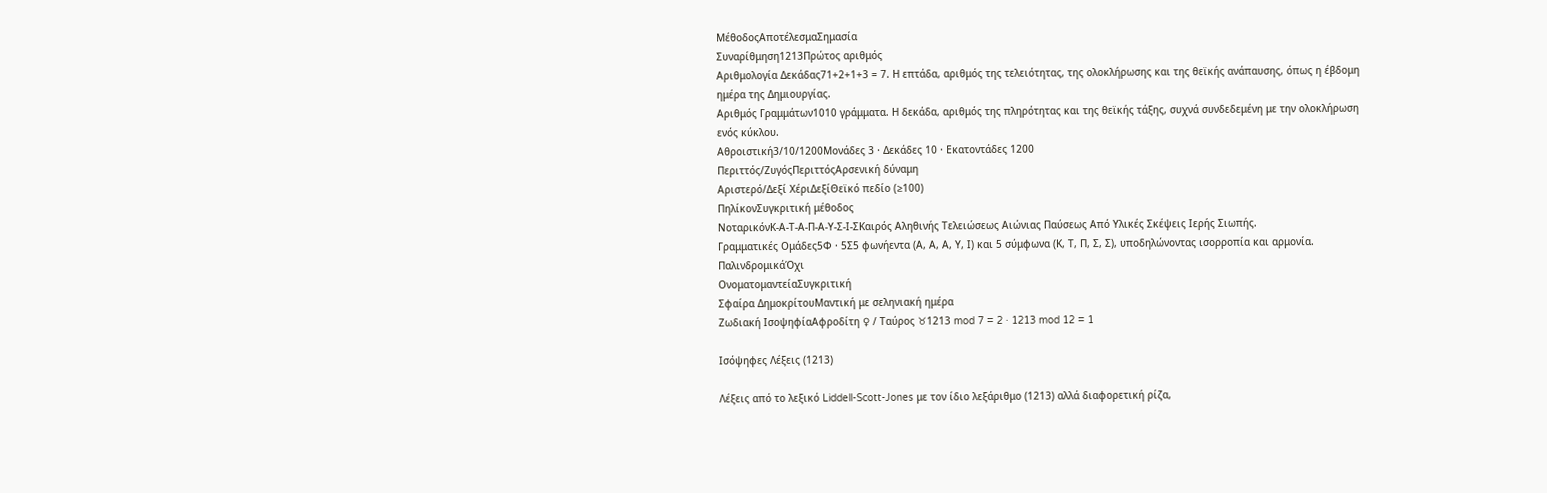ΜέθοδοςΑποτέλεσμαΣημασία
Συναρίθμηση1213Πρώτος αριθμός
Αριθμολογία Δεκάδας71+2+1+3 = 7. Η επτάδα, αριθμός της τελειότητας, της ολοκλήρωσης και της θεϊκής ανάπαυσης, όπως η έβδομη ημέρα της Δημιουργίας.
Αριθμός Γραμμάτων1010 γράμματα. Η δεκάδα, αριθμός της πληρότητας και της θεϊκής τάξης, συχνά συνδεδεμένη με την ολοκλήρωση ενός κύκλου.
Αθροιστική3/10/1200Μονάδες 3 · Δεκάδες 10 · Εκατοντάδες 1200
Περιττός/ΖυγόςΠεριττόςΑρσενική δύναμη
Αριστερό/Δεξί ΧέριΔεξίΘεϊκό πεδίο (≥100)
ΠηλίκονΣυγκριτική μέθοδος
ΝοταρικόνΚ-Α-Τ-Α-Π-Α-Υ-Σ-Ι-ΣΚαιρός Αληθινής Τελειώσεως Αιώνιας Παύσεως Από Υλικές Σκέψεις Ιερής Σιωπής.
Γραμματικές Ομάδες5Φ · 5Σ5 φωνήεντα (Α, Α, Α, Υ, Ι) και 5 σύμφωνα (Κ, Τ, Π, Σ, Σ), υποδηλώνοντας ισορροπία και αρμονία.
ΠαλινδρομικάΌχι
ΟνοματομαντείαΣυγκριτική
Σφαίρα ΔημοκρίτουΜαντική με σεληνιακή ημέρα
Ζωδιακή ΙσοψηφίαΑφροδίτη ♀ / Ταύρος ♉1213 mod 7 = 2 · 1213 mod 12 = 1

Ισόψηφες Λέξεις (1213)

Λέξεις από το λεξικό Liddell-Scott-Jones με τον ίδιο λεξάριθμο (1213) αλλά διαφορετική ρίζα,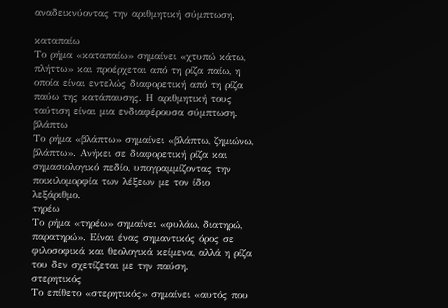αναδεικνύοντας την αριθμητική σύμπτωση.

καταπαίω
Το ρήμα «καταπαίω» σημαίνει «χτυπώ κάτω, πλήττω» και προέρχεται από τη ρίζα παίω, η οποία είναι εντελώς διαφορετική από τη ρίζα παύω της κατάπαυσης. Η αριθμητική τους ταύτιση είναι μια ενδιαφέρουσα σύμπτωση.
βλάπτω
Το ρήμα «βλάπτω» σημαίνει «βλάπτω, ζημιώνω, βλάπτω». Ανήκει σε διαφορετική ρίζα και σημασιολογικό πεδίο, υπογραμμίζοντας την ποικιλομορφία των λέξεων με τον ίδιο λεξάριθμο.
τηρέω
Το ρήμα «τηρέω» σημαίνει «φυλάω, διατηρώ, παρατηρώ». Είναι ένας σημαντικός όρος σε φιλοσοφικά και θεολογικά κείμενα, αλλά η ρίζα του δεν σχετίζεται με την παύση.
στερητικός
Το επίθετο «στερητικός» σημαίνει «αυτός που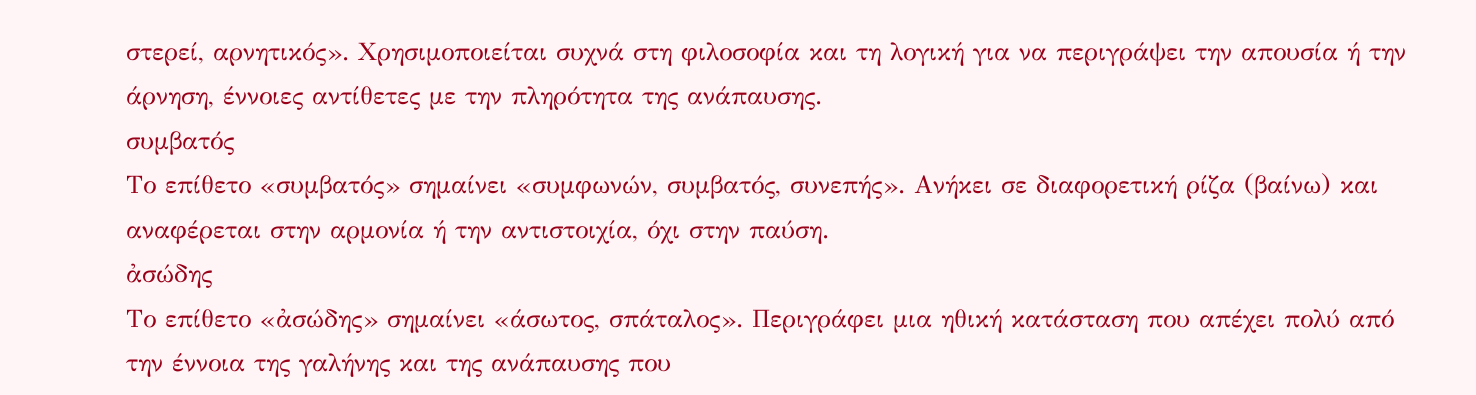στερεί, αρνητικός». Χρησιμοποιείται συχνά στη φιλοσοφία και τη λογική για να περιγράψει την απουσία ή την άρνηση, έννοιες αντίθετες με την πληρότητα της ανάπαυσης.
συμβατός
Το επίθετο «συμβατός» σημαίνει «συμφωνών, συμβατός, συνεπής». Ανήκει σε διαφορετική ρίζα (βαίνω) και αναφέρεται στην αρμονία ή την αντιστοιχία, όχι στην παύση.
ἀσώδης
Το επίθετο «ἀσώδης» σημαίνει «άσωτος, σπάταλος». Περιγράφει μια ηθική κατάσταση που απέχει πολύ από την έννοια της γαλήνης και της ανάπαυσης που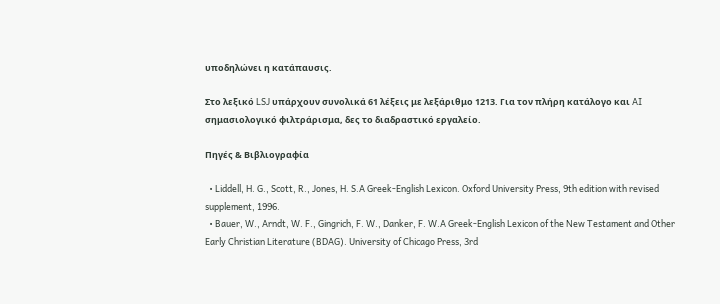υποδηλώνει η κατάπαυσις.

Στο λεξικό LSJ υπάρχουν συνολικά 61 λέξεις με λεξάριθμο 1213. Για τον πλήρη κατάλογο και AI σημασιολογικό φιλτράρισμα, δες το διαδραστικό εργαλείο.

Πηγές & Βιβλιογραφία

  • Liddell, H. G., Scott, R., Jones, H. S.A Greek-English Lexicon. Oxford University Press, 9th edition with revised supplement, 1996.
  • Bauer, W., Arndt, W. F., Gingrich, F. W., Danker, F. W.A Greek-English Lexicon of the New Testament and Other Early Christian Literature (BDAG). University of Chicago Press, 3rd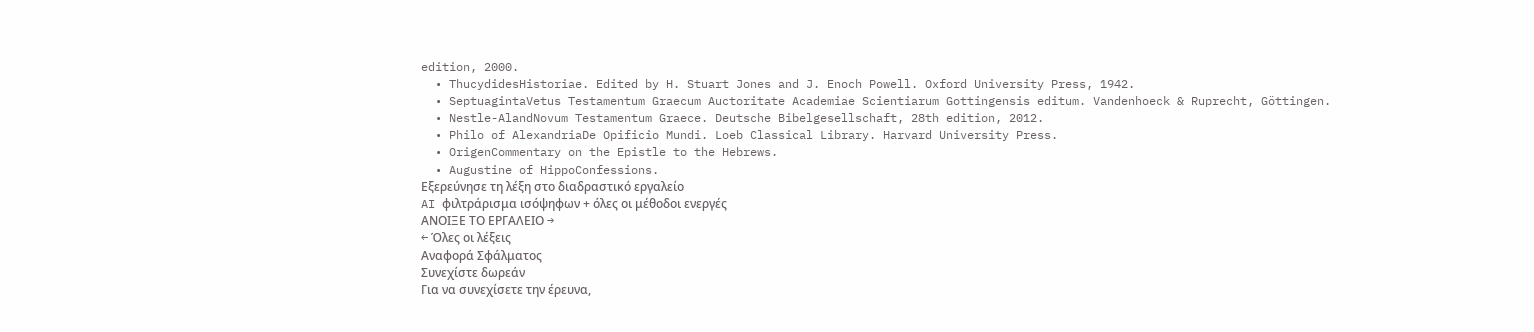edition, 2000.
  • ThucydidesHistoriae. Edited by H. Stuart Jones and J. Enoch Powell. Oxford University Press, 1942.
  • SeptuagintaVetus Testamentum Graecum Auctoritate Academiae Scientiarum Gottingensis editum. Vandenhoeck & Ruprecht, Göttingen.
  • Nestle-AlandNovum Testamentum Graece. Deutsche Bibelgesellschaft, 28th edition, 2012.
  • Philo of AlexandriaDe Opificio Mundi. Loeb Classical Library. Harvard University Press.
  • OrigenCommentary on the Epistle to the Hebrews.
  • Augustine of HippoConfessions.
Εξερεύνησε τη λέξη στο διαδραστικό εργαλείο
AI φιλτράρισμα ισόψηφων + όλες οι μέθοδοι ενεργές
ΑΝΟΙΞΕ ΤΟ ΕΡΓΑΛΕΙΟ →
← Όλες οι λέξεις
Αναφορά Σφάλματος
Συνεχίστε δωρεάν
Για να συνεχίσετε την έρευνα,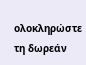ολοκληρώστε τη δωρεάν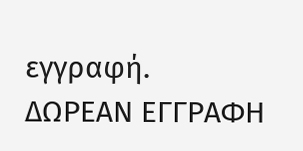εγγραφή.
ΔΩΡΕΑΝ ΕΓΓΡΑΦΗ